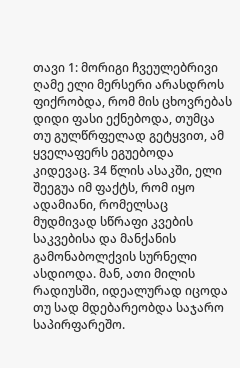თავი 1: მორიგი ჩვეულებრივი ღამე ელი მერსერი არასდროს ფიქრობდა, რომ მის ცხოვრებას დიდი ფასი ექნებოდა, თუმცა თუ გულწრფელად გეტყვით, ამ ყველაფერს ეგუებოდა კიდევაც. 34 წლის ასაკში, ელი შეეგუა იმ ფაქტს, რომ იყო ადამიანი, რომელსაც მუდმივად სწრაფი კვების საკვებისა და მანქანის გამონაბოლქვის სურნელი ასდიოდა. მან, ათი მილის რადიუსში, იდეალურად იცოდა თუ სად მდებარეობდა საჯარო საპირფარეშო.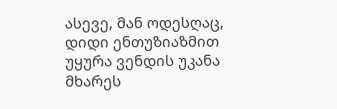ასევე, მან ოდესღაც, დიდი ენთუზიაზმით უყურა ვენდის უკანა მხარეს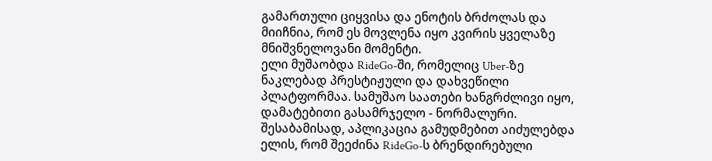გამართული ციყვისა და ენოტის ბრძოლას და მიიჩნია, რომ ეს მოვლენა იყო კვირის ყველაზე მნიშვნელოვანი მომენტი.
ელი მუშაობდა RideGo-ში, რომელიც Uber-ზე ნაკლებად პრესტიჟული და დახვეწილი პლატფორმაა. სამუშაო საათები ხანგრძლივი იყო, დამატებითი გასამრჯელო - ნორმალური. შესაბამისად, აპლიკაცია გამუდმებით აიძულებდა ელის, რომ შეეძინა RideGo-ს ბრენდირებული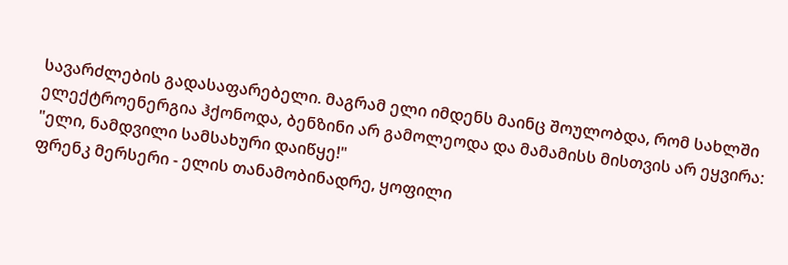სავარძლების გადასაფარებელი. მაგრამ ელი იმდენს მაინც შოულობდა, რომ სახლში ელექტროენერგია ჰქონოდა, ბენზინი არ გამოლეოდა და მამამისს მისთვის არ ეყვირა: "ელი, ნამდვილი სამსახური დაიწყე!"
ფრენკ მერსერი - ელის თანამობინადრე, ყოფილი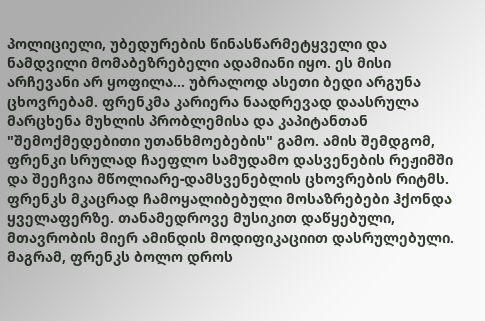პოლიციელი, უბედურების წინასწარმეტყველი და ნამდვილი მომაბეზრებელი ადამიანი იყო. ეს მისი არჩევანი არ ყოფილა... უბრალოდ ასეთი ბედი არგუნა ცხოვრებამ. ფრენკმა კარიერა ნაადრევად დაასრულა მარცხენა მუხლის პრობლემისა და კაპიტანთან "შემოქმედებითი უთანხმოებების" გამო. ამის შემდგომ, ფრენკი სრულად ჩაეფლო სამუდამო დასვენების რეჟიმში და შეეჩვია მწოლიარე-დამსვენებლის ცხოვრების რიტმს. ფრენკს მკაცრად ჩამოყალიბებული მოსაზრებები ჰქონდა ყველაფერზე. თანამედროვე მუსიკით დაწყებული, მთავრობის მიერ ამინდის მოდიფიკაციით დასრულებული. მაგრამ, ფრენკს ბოლო დროს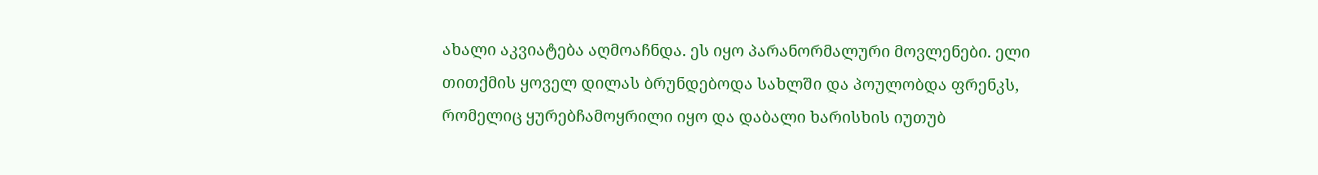ახალი აკვიატება აღმოაჩნდა. ეს იყო პარანორმალური მოვლენები. ელი თითქმის ყოველ დილას ბრუნდებოდა სახლში და პოულობდა ფრენკს, რომელიც ყურებჩამოყრილი იყო და დაბალი ხარისხის იუთუბ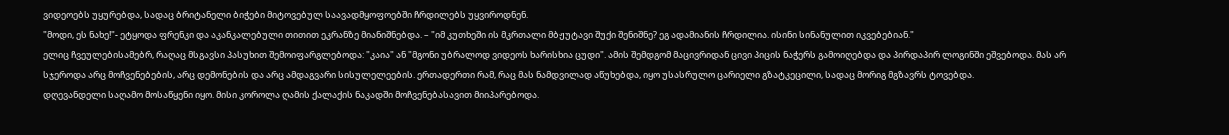ვიდეოებს უყურებდა, სადაც ბრიტანელი ბიჭები მიტოვებულ საავადმყოფოებში ჩრდილებს უყვიროდნენ.
"მოდი, ეს ნახე!"- ეტყოდა ფრენკი და აკანკალებული თითით ეკრანზე მიანიშნებდა. – "იმ კუთხეში ის მკრთალი მბჟუტავი შუქი შენიშნე? ეგ ადამიანის ჩრდილია. ისინი სინანულით იკვებებიან."
ელიც ჩვეულებისამებრ, რაღაც მსგავსი პასუხით შემოიფარგლებოდა: "კაია" ან "მგონი უბრალოდ ვიდეოს ხარისხია ცუდი". ამის შემდგომ მაცივრიდან ცივი პიცის ნაჭერს გამოიღებდა და პირდაპირ ლოგინში ეშვებოდა. მას არ სჯეროდა არც მოჩვენებების, არც დემონების და არც ამდაგვარი სისულელეების. ერთადერთი რამ, რაც მას ნამდვილად აწუხებდა, იყო უსასრულო ცარიელი გზატკეცილი, სადაც მორიგ მგზავრს ტოვებდა.
დღევანდელი საღამო მოსაწყენი იყო. მისი კოროლა ღამის ქალაქის ნაკადში მოჩვენებასავით მიიპარებოდა.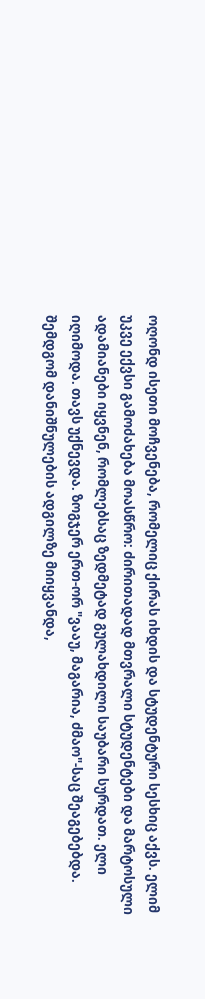ოღონდ ისეთი მოჩვენება, რომელიც ქირას იხდის და სტუდენტური სესხიც აქვს. ელიმ უკვე ექვსი გამოძახება მოასწრო: ძირითადად მთვრალი სტუდენტები და მარტოსული ადამიანები იყვნენ, რომლებსაც ზედმეტად გულახდილი საუბარი სურდათ. ელი იღიმოდა. თავს უქნევდა. ზოგჯერ ერთ-ორ "ვააუ, მაგარია, ძმაო"-საც შეაგებებდა. შემდგომ დანიშნულების ადგილზე მიიყვანდა,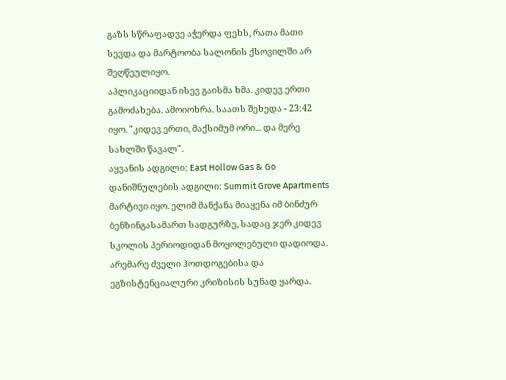გაზს სწრაფადვე აჭერდა ფეხს, რათა მათი სევდა და მარტოობა სალონის ქსოვილში არ შეღწეულიყო.
აპლიკაციიდან ისევ გაისმა ხმა. კიდევ ერთი გამოძახება. ამოიოხრა. საათს შეხედა - 23:42 იყო. "კიდევ ერთი, მაქსიმუმ ორი... და მერე სახლში წავალ".
აყვანის ადგილი: East Hollow Gas & Go
დანიშნულების ადგილი: Summit Grove Apartments
მარტივი იყო. ელიმ მანქანა მიაყენა იმ ბინძურ ბენზინგასამართ სადგურზე, სადაც ჯერ კიდევ სკოლის პერიოდიდან მოყოლებული დადიოდა. არემარე ძველი ჰოთდოგებისა და ეგზისტენციალური კრიზისის სუნად ყარდა.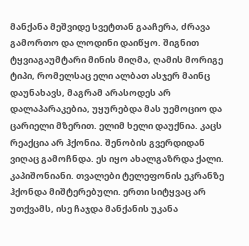მანქანა მეშვიდე სვეტთან გააჩერა, ძრავა გამორთო და ლოდინი დაიწყო. შიგნით ტყვიაგაუმტარი მინის მიღმა, ღამის მორიგე ტიპი, რომელსაც ელი ალბათ ასჯერ მაინც დაუნახავს, მაგრამ არასოდეს არ დალაპარაკებია, უყურებდა მას უემოციო და ცარიელი მზერით. ელიმ ხელი დაუქნია. კაცს რეაქცია არ ჰქონია. შენობის გვერდიდან ვიღაც გამოჩნდა. ეს იყო ახალგაზრდა ქალი. კაპიშონიანი. თვალები ტელეფონის ეკრანზე ჰქონდა მიშტერებული. ერთი სიტყვაც არ უთქვამს, ისე ჩაჯდა მანქანის უკანა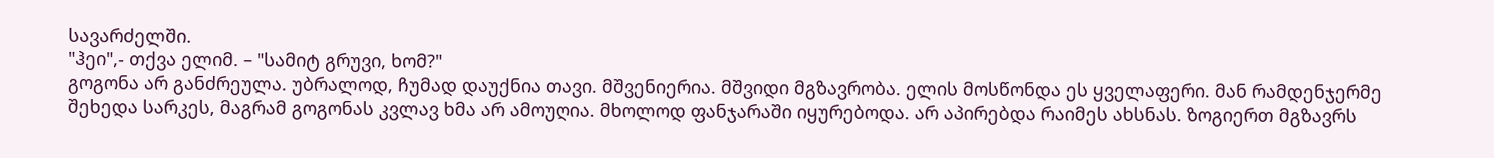სავარძელში.
"ჰეი",- თქვა ელიმ. – "სამიტ გრუვი, ხომ?"
გოგონა არ განძრეულა. უბრალოდ, ჩუმად დაუქნია თავი. მშვენიერია. მშვიდი მგზავრობა. ელის მოსწონდა ეს ყველაფერი. მან რამდენჯერმე შეხედა სარკეს, მაგრამ გოგონას კვლავ ხმა არ ამოუღია. მხოლოდ ფანჯარაში იყურებოდა. არ აპირებდა რაიმეს ახსნას. ზოგიერთ მგზავრს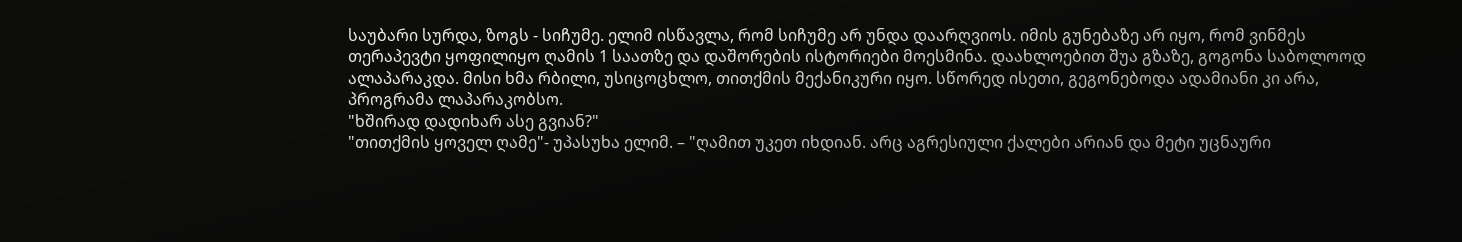საუბარი სურდა, ზოგს - სიჩუმე. ელიმ ისწავლა, რომ სიჩუმე არ უნდა დაარღვიოს. იმის გუნებაზე არ იყო, რომ ვინმეს თერაპევტი ყოფილიყო ღამის 1 საათზე და დაშორების ისტორიები მოესმინა. დაახლოებით შუა გზაზე, გოგონა საბოლოოდ ალაპარაკდა. მისი ხმა რბილი, უსიცოცხლო, თითქმის მექანიკური იყო. სწორედ ისეთი, გეგონებოდა ადამიანი კი არა, პროგრამა ლაპარაკობსო.
"ხშირად დადიხარ ასე გვიან?"
"თითქმის ყოველ ღამე"- უპასუხა ელიმ. – "ღამით უკეთ იხდიან. არც აგრესიული ქალები არიან და მეტი უცნაური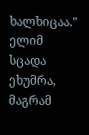ხალხიცაა."
ელიმ სცადა ეხუმრა, მაგრამ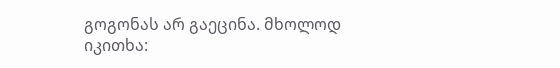გოგონას არ გაეცინა. მხოლოდ იკითხა: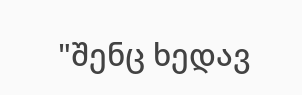"შენც ხედავ